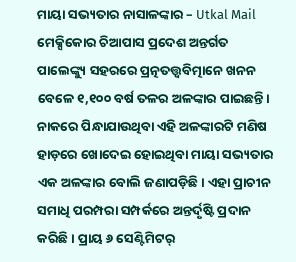ମାୟା ସଭ୍ୟତାର ନାସାଳଙ୍କାର – Utkal Mail
ମେକ୍ସିକୋର ଚିଆପାସ ପ୍ରଦେଶ ଅନ୍ତର୍ଗତ ପାଲେଙ୍କ୍ୟୁ ସହରରେ ପ୍ରତ୍ନତତ୍ତ୍ବବିତ୍ମାନେ ଖନନ ବେଳେ ୧,୧୦୦ ବର୍ଷ ତଳର ଅଳଙ୍କାର ପାଇଛନ୍ତି। ନାକରେ ପିନ୍ଧାଯାଉଥିବା ଏହି ଅଳଙ୍କାରଟି ମଣିଷ ହାଡ଼ରେ ଖୋଦେଇ ହୋଇଥିବା ମାୟା ସଭ୍ୟତାର ଏକ ଅଳଙ୍କାର ବୋଲି ଜଣାପଡ଼ିଛି। ଏହା ପ୍ରାଚୀନ ସମାଧି ପରମ୍ପରା ସମ୍ପର୍କରେ ଅନ୍ତର୍ଦୃଷ୍ଟି ପ୍ରଦାନ କରିଛି। ପ୍ରାୟ ୬ ସେଣ୍ଟିମିଟର୍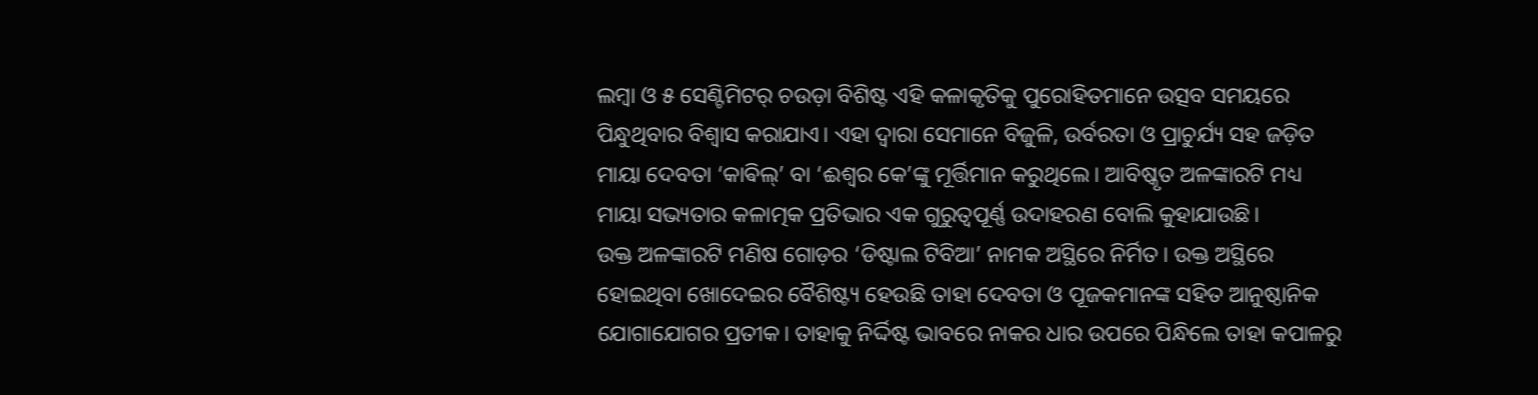ଲମ୍ବା ଓ ୫ ସେଣ୍ଟିମିଟର୍ ଚଉଡ଼ା ବିଶିଷ୍ଟ ଏହି କଳାକୃତିକୁ ପୁରୋହିତମାନେ ଉତ୍ସବ ସମୟରେ ପିନ୍ଧୁଥିବାର ବିଶ୍ବାସ କରାଯାଏ। ଏହା ଦ୍ବାରା ସେମାନେ ବିଜୁଳି, ଉର୍ବରତା ଓ ପ୍ରାଚୁର୍ଯ୍ୟ ସହ ଜଡ଼ିତ ମାୟା ଦେବତା ‘କାଵିଲ୍’ ବା ‘ଈଶ୍ବର କେ’ଙ୍କୁ ମୂର୍ତ୍ତିମାନ କରୁଥିଲେ। ଆବିଷ୍କୃତ ଅଳଙ୍କାରଟି ମଧ୍ୟ ମାୟା ସଭ୍ୟତାର କଳାତ୍ମକ ପ୍ରତିଭାର ଏକ ଗୁରୁତ୍ବପୂର୍ଣ୍ଣ ଉଦାହରଣ ବୋଲି କୁହାଯାଉଛି।
ଉକ୍ତ ଅଳଙ୍କାରଟି ମଣିଷ ଗୋଡ଼ର ‘ଡିଷ୍ଟାଲ ଟିବିଆ’ ନାମକ ଅସ୍ଥିରେ ନିର୍ମିତ। ଉକ୍ତ ଅସ୍ଥିରେ ହୋଇଥିବା ଖୋଦେଇର ବୈଶିଷ୍ଟ୍ୟ ହେଉଛି ତାହା ଦେବତା ଓ ପୂଜକମାନଙ୍କ ସହିତ ଆନୁଷ୍ଠାନିକ ଯୋଗାଯୋଗର ପ୍ରତୀକ। ତାହାକୁ ନିର୍ଦ୍ଦିଷ୍ଟ ଭାବରେ ନାକର ଧାର ଉପରେ ପିନ୍ଧିଲେ ତାହା କପାଳରୁ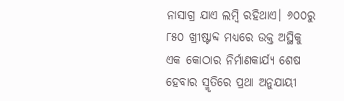ନାସାଗ୍ର ଯାଏ ଲମ୍ବି ରହିଥାଏ। ୬୦୦ରୁ ୮୫୦ ଖ୍ରୀଷ୍ଟାବ୍ଦ ମଧ୍ୟରେ ଉକ୍ତ ଅସ୍ଥିକୁ ଏକ କୋଠାର ନିର୍ମାଣକାର୍ଯ୍ୟ ଶେଷ ହେବାର ସ୍ମୃତିରେ ପ୍ରଥା ଅନୁଯାୟୀ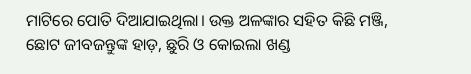ମାଟିରେ ପୋତି ଦିଆଯାଇଥିଲା। ଉକ୍ତ ଅଳଙ୍କାର ସହିତ କିଛି ମଞ୍ଜି, ଛୋଟ ଜୀବଜନ୍ତୁଙ୍କ ହାଡ଼, ଛୁରି ଓ କୋଇଲା ଖଣ୍ଡ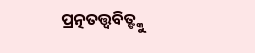ପ୍ରତ୍ନତତ୍ତ୍ବବିତ୍ଙ୍କୁ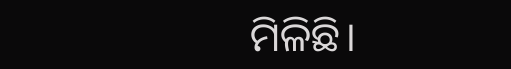ମିଳିଛି।